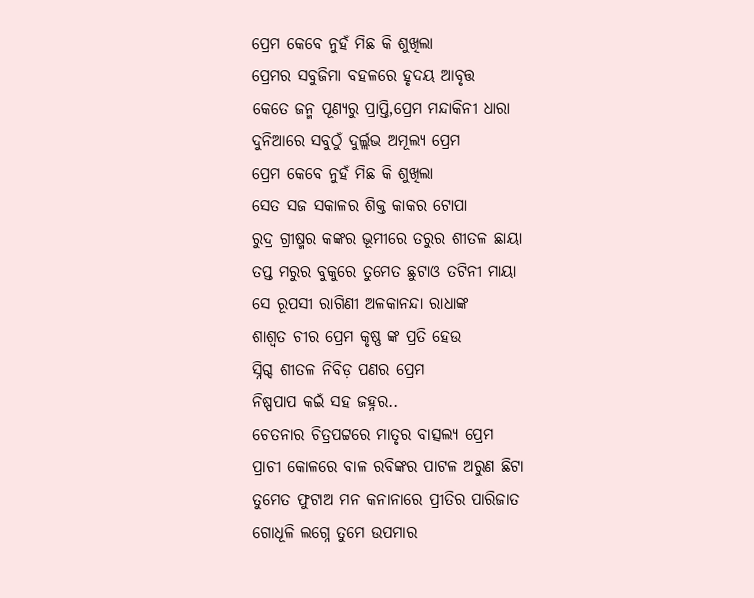ପ୍ରେମ କେବେ ନୁହଁ ମିଛ କି ଶୁଖିଲା
ପ୍ରେମର ସବୁଜିମା ବହଳରେ ହୃଦୟ ଆବୃତ୍ତ
କେତେ ଜନ୍ମ ପୂଣ୍ୟରୁ ପ୍ରାପ୍ତି,ପ୍ରେମ ମନ୍ଦାକିନୀ ଧାରା
ଦୁନିଆରେ ସବୁଠୁଁ ଦୁର୍ଲ୍ଲଭ ଅମୂଲ୍ୟ ପ୍ରେମ
ପ୍ରେମ କେବେ ନୁହଁ ମିଛ କି ଶୁଖିଲା
ସେତ ସଜ ସକାଳର ଶିକ୍ତ କାକର ଟୋପା
ରୁଦ୍ର ଗ୍ରୀଷ୍ମର କଙ୍କର ଭୂମୀରେ ତରୁର ଶୀତଳ ଛାୟା
ତପ୍ତ ମରୁର ବୁକୁରେ ତୁମେତ ଛୁଟାଓ ତଟିନୀ ମାୟା
ସେ ରୂପସୀ ରାଗିଣୀ ଅଳକାନନ୍ଦା ରାଧାଙ୍କ
ଶାଶ୍ୱତ ଚୀର ପ୍ରେମ କୃଷ୍ଣ ଙ୍କ ପ୍ରତି ହେଉ
ସ୍ନିଗ୍ଦ ଶୀତଳ ନିବିଡ଼ ପଣର ପ୍ରେମ
ନିଷ୍ପପାପ କଇଁ ସହ ଜହ୍ନର..
ଚେତନାର ଚିତ୍ରପଟ୍ଟରେ ମାତୃର ବାତ୍ସଲ୍ୟ ପ୍ରେମ
ପ୍ରାଚୀ କୋଳରେ ବାଳ ରବିଙ୍କର ପାଟଳ ଅରୁଣ ଛିଟା
ତୁମେତ ଫୁଟାଅ ମନ କନାନାରେ ପ୍ରୀତିର ପାରିଜାତ
ଗୋଧୂଳି ଲଗ୍ନେ ତୁମେ ଉପମାର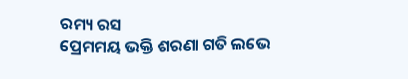ରମ୍ୟ ରସ
ପ୍ରେମମୟ ଭକ୍ତି ଶରଣା ଗତି ଲଭେ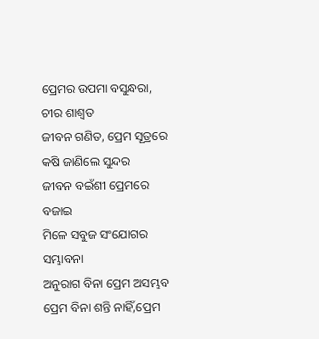ପ୍ରେମର ଉପମା ବସୁନ୍ଧରା, ଚୀର ଶାଶ୍ୱତ
ଜୀବନ ଗଣିତ, ପ୍ରେମ ସୂତ୍ରରେ କଷି ଜାଣିଲେ ସୁନ୍ଦର
ଜୀବନ ବଇଁଶୀ ପ୍ରେମରେ ବଜାଇ
ମିଳେ ସବୁଜ ସଂଯୋଗର ସମ୍ଭାବନା
ଅନୁରାଗ ବିନା ପ୍ରେମ ଅସମ୍ଭବ
ପ୍ରେମ ବିନା ଶନ୍ତି ନାହିଁ,ପ୍ରେମ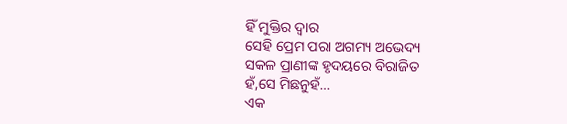ହିଁ ମୁକ୍ତିର ଦ୍ୱାର
ସେହି ପ୍ରେମ ପରା ଅଗମ୍ୟ ଅଭେଦ୍ୟ
ସକଳ ପ୍ରାଣୀଙ୍କ ହୃଦୟରେ ବିରାଜିତ
ହଁ,ସେ ମିଛନୁହଁ…
ଏକ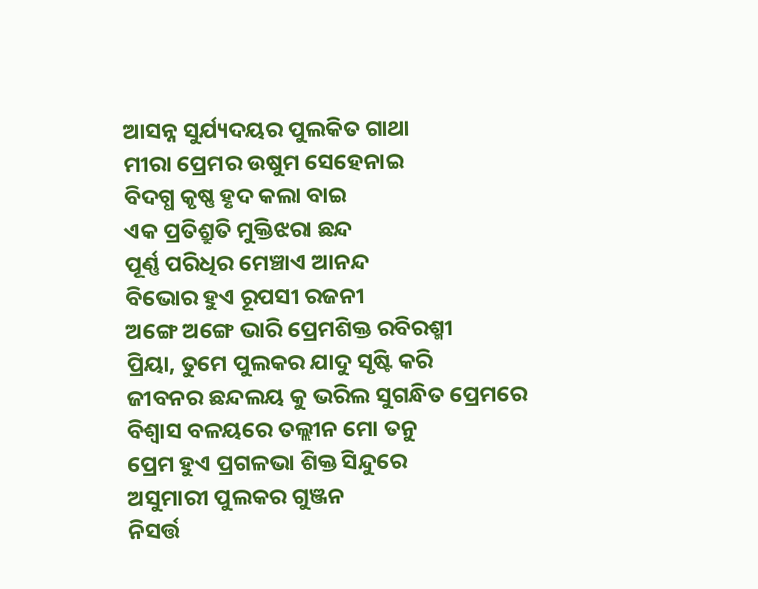ଆସନ୍ନ ସୁର୍ଯ୍ୟଦୟର ପୁଲକିତ ଗାଥା
ମୀରା ପ୍ରେମର ଉଷୁମ ସେହେନାଇ
ବିଦଗ୍ଧ କୃଷ୍ଣ ହୃଦ କଲା ବାଇ
ଏକ ପ୍ରତିଶ୍ରୁତି ମୁକ୍ତିଝରା ଛନ୍ଦ
ପୂର୍ଣ୍ଣ ପରିଧିର ମେଞ୍ଚାଏ ଆନନ୍ଦ
ବିଭୋର ହୁଏ ରୂପସୀ ରଜନୀ
ଅଙ୍ଗେ ଅଙ୍ଗେ ଭାରି ପ୍ରେମଶିକ୍ତ ରବିରଶ୍ମୀ
ପ୍ରିୟା, ତୁମେ ପୁଲକର ଯାଦୁ ସୃଷ୍ଟି କରି
ଜୀବନର ଛନ୍ଦଲୟ କୁ ଭରିଲ ସୁଗନ୍ଧିତ ପ୍ରେମରେ
ବିଶ୍ୱାସ ବଳୟରେ ତଲ୍ଲୀନ ମୋ ତନୁ
ପ୍ରେମ ହୁଏ ପ୍ରଗଳଭା ଶିକ୍ତ ସିନ୍ଦୁରେ
ଅସୁମାରୀ ପୁଲକର ଗୁଞ୍ଜନ
ନିସର୍ତ୍ତ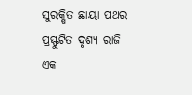ସୁରକ୍ଷିତ ଛାୟା ପଥର ପ୍ରସ୍ଫୁଟିତ ଦୃଶ୍ୟ ରାଜି
ଏକ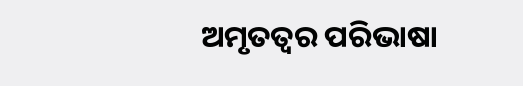ଅମୃତତ୍ୱର ପରିଭାଷା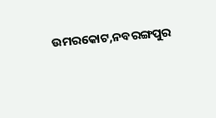ଉମରକୋଟ,ନବରଙ୍ଗପୁର